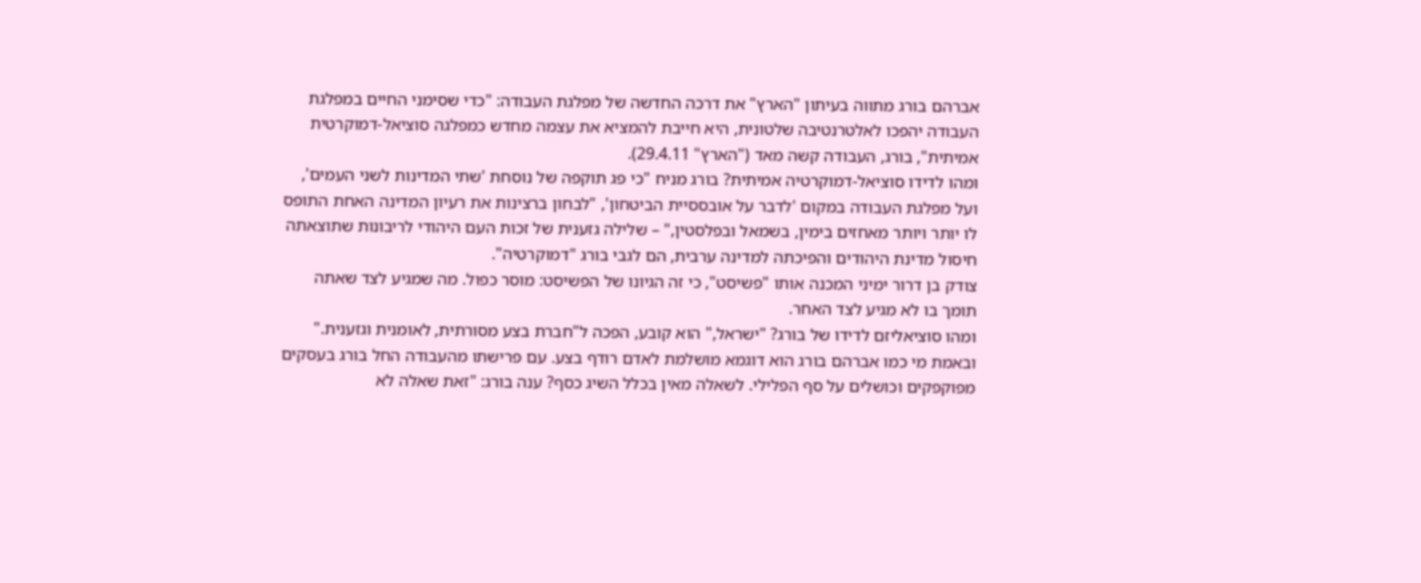אברהם בורג מתווה בעיתון "הארץ" את דרכה החדשה של מפלגת העבודה: "כדי שסימני החיים במפלגת העבודה יהפכו לאלטרנטיבה שלטונית, היא חייבת להמציא את עצמה מחדש כמפלגה סוציאל-דמוקרטית אמיתית", בורג, העבודה קשה מאד ("הארץ" 29.4.11).
ומהו לדידו סוציאל-דמוקרטיה אמיתית? בורג מניח "כי פג תוקפה של נוסחת 'שתי המדינות לשני העמים', ועל מפלגת העבודה במקום 'לדבר על אובססיית הביטחון', "לבחון ברצינות את רעיון המדינה האחת התופס לו יותר ויותר מאחזים בימין, בשמאל ובפלסטין," – שלילה גזענית של זכות העם היהודי לריבונות שתוצאתה חיסול מדינת היהודים והפיכתה למדינה ערבית, הם לגבי בורג "דמוקרטיה".
צודק בן דרור ימיני המכנה אותו "פשיסט", כי זה הגיונו של הפשיסט: מוסר כפול. מה שמגיע לצד שאתה תומך בו לא מגיע לצד האחר.
ומהו סוציאליזם לדידו של בורג? "ישראל," הוא קובע, הפכה ל"חברת בצע מסורתית, לאומנית וגזענית." ובאמת מי כמו אברהם בורג הוא דוגמא מושלמת לאדם רודף בצע. עם פרישתו מהעבודה החל בורג בעסקים מפוקפקים וכושלים על סף הפלילי. לשאלה מאין בכלל השיג כסף? ענה בורג: "זאת שאלה לא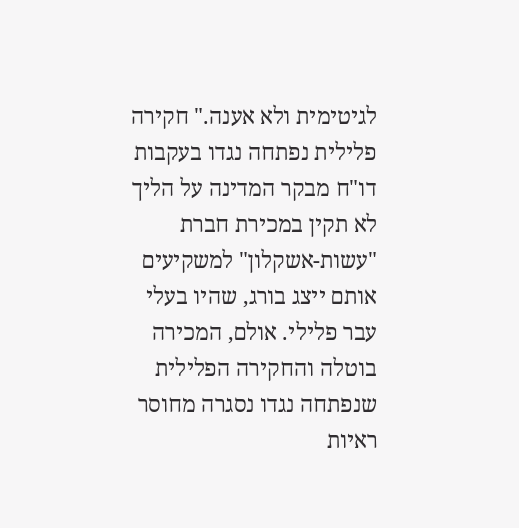לגיטימית ולא אענה." חקירה פלילית נפתחה נגדו בעקבות דו"ח מבקר המדינה על הליך לא תקין במכירת חברת "עשות-אשקלון" למשקיעים אותם ייצג בורג, שהיו בעלי עבר פלילי. אולם, המכירה בוטלה והחקירה הפלילית שנפתחה נגדו נסגרה מחוסר ראיות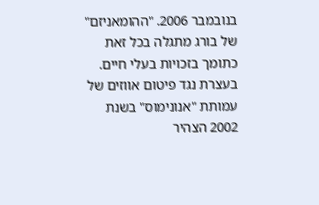בנובמבר 2006. "ההומאניזם" של בורג מתגלה בכל זאת כתומך בזכויות בעלי חיים. בעצרת נגד פיטום אווזים של עמותת "אנונימוס" בשנת 2002 הצהיר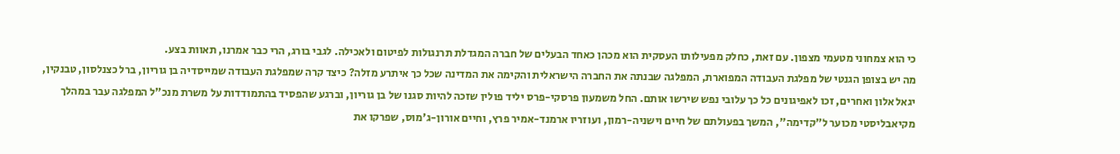כי הוא צמחוני מטעמי מצפון. עם זאת, כחלק מפעילותו העסקית הוא מכהן כאחד הבעלים של חברה המגדלת תרנגולות לפיטום ולאכילה. לגבי בורג, הרי כבר אמרנו, תאוות בצע.
מה יש בצופן הגנטי של מפלגת העבודה המפוארת, המפלגה שבנתה את החברה הישראלית והקימה את המדינה שכל כך איתרע מזלה? כיצד קרה שמפלגת העבודה שמייסדיה בן גוריון, ברל כצנלסון, טבנקין, יגאל אלון ואחרים, זכו לאפיגונים כל כך עלובי נפש שירשו אותם. החל משמעון פרסקי-פרס יליד פולין שזכה להיות סגנו של בן גוריון, וברגע שהפסיד בהתמודדות על משרת מנכ"ל המפלגה עבר במהלך מקיאבליסטי מכוער ל"קדימה", המשך בפעולתם של חיים וישניה-רמון, ועוזריו ארמנד-אמיר פרץ, וחיים אורון-ג'מוס, שפרקו את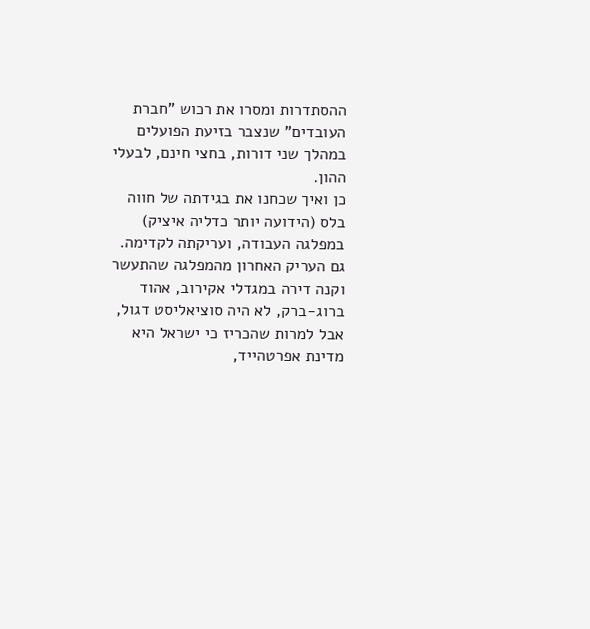ההסתדרות ומסרו את רכוש "חברת העובדים" שנצבר בזיעת הפועלים במהלך שני דורות, בחצי חינם, לבעלי ההון.
כן ואיך שכחנו את בגידתה של חווה בלס (הידועה יותר כדליה איציק) במפלגה העבודה, ועריקתה לקדימה. גם העריק האחרון מהמפלגה שהתעשר וקנה דירה במגדלי אקירוב, אהוד ברוג-ברק, לא היה סוציאליסט דגול, אבל למרות שהכריז כי ישראל היא מדינת אפרטהייד,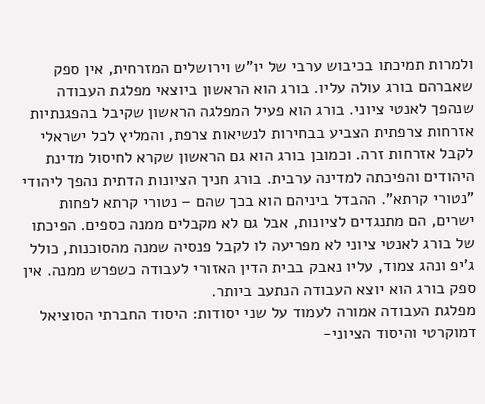ולמרות תמיכתו בכיבוש ערבי של יו"ש וירושלים המזרחית, אין ספק שאברהם בורג עולה עליו. בורג הוא הראשון ביוצאי מפלגת העבודה שנהפך לאנטי ציוני. בורג הוא פעיל המפלגה הראשון שקיבל בהפגנתיות אזרחות צרפתית הצביע בבחירות לנשיאות צרפת, והמליץ לכל ישראלי לקבל אזרחות זרה. וכמובן בורג הוא גם הראשון שקרא לחיסול מדינת היהודים והפיכתה למדינה ערבית. בורג חניך הציונות הדתית נהפך ליהודי "נטורי קרתא". ההבדל ביניהם הוא בכך שהם – נטורי קרתא לפחות ישרים, הם מתנגדים לציונות, אבל גם לא מקבלים ממנה כספים. הפיכתו של בורג לאנטי ציוני לא מפריעה לו לקבל פנסיה שמנה מהסוכנות, כולל ג'יפ ונהג צמוד, עליו נאבק בבית הדין האזורי לעבודה כשפרש ממנה. אין ספק בורג הוא יוצא העבודה הנתעב ביותר.
מפלגת העבודה אמורה לעמוד על שני יסודות: היסוד החברתי הסוציאל דמוקרטי והיסוד הציוני-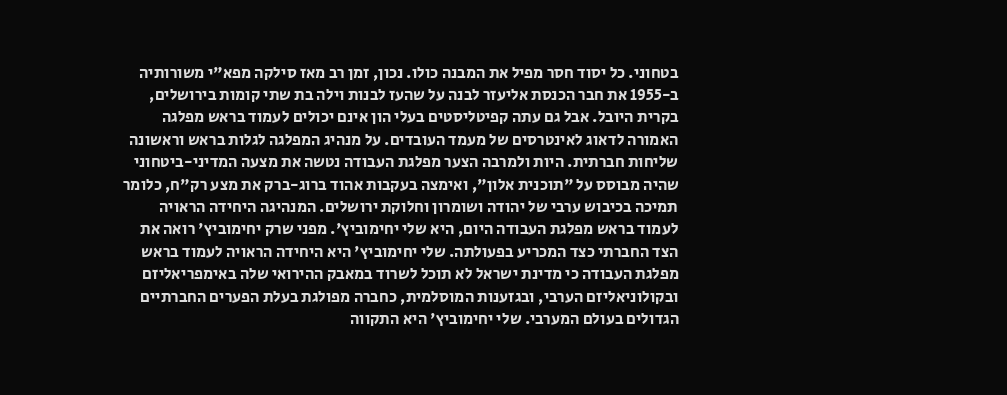בטחוני. כל יסוד חסר מפיל את המבנה כולו. נכון, זמן רב מאז סילקה מפא"י משורותיה ב-1955 את חבר הכנסת אליעזר לבנה על שהעז לבנות וילה בת שתי קומות בירושלים, בקרית היובל. אבל גם עתה קפיטליסטים בעלי הון אינם יכולים לעמוד בראש מפלגה האמורה לדאוג לאינטרסים של מעמד העובדים. על מנהיג המפלגה לגלות בראש וראשונה שליחות חברתית. היות ולמרבה הצער מפלגת העבודה נטשה את מצעה המדיני-ביטחוני שהיה מבוסס על "תוכנית אלון", ואימצה בעקבות אהוד ברוג-ברק את מצע רק"ח, כלומר תמיכה בכיבוש ערבי של יהודה ושומרון וחלוקת ירושלים. המנהיגה היחידה הראויה לעמוד בראש מפלגת העבודה היום, היא שלי יחימוביץ'. מפני שרק יחימוביץ' רואה את הצד החברתי כצד המכריע בפעולתה. שלי יחימוביץ' היא היחידה הראויה לעמוד בראש מפלגת העבודה כי מדינת ישראל לא תוכל לשרוד במאבק ההירואי שלה באימפריאליזם ובקולוניאליזם הערבי, ובגזענות המוסלמית, כחברה מפולגת בעלת הפערים החברתיים הגדולים בעולם המערבי. שלי יחימוביץ' היא התקווה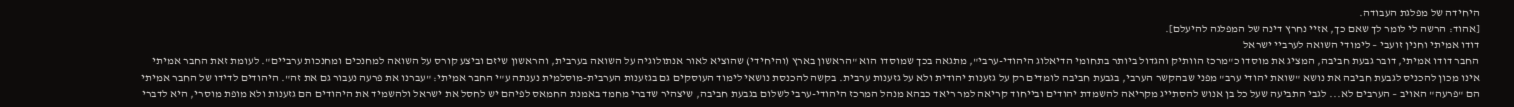היחידה של מפלגת העבודה.
[אהוד: הרשה לי לומר לך שאם כך, אזיי נחרץ דינה של המפלגה להיעלם].
דודו אמיתי וחנין זועבי – לימודי השואה לערביי ישראל
החבר דודו אמיתי, דובר גבעת חביבה, המציג את מוסדו כ"מרכז הוותיק והגדול ביותר בתחומי הדיאלוג היהודי-ערבי", מתגאה בכך שמוסדו הוא "הראשון בארץ (והיחידי) שהוציא לאור אנתולוגיה על השואה בערבית, והראשון שיזם וביצע קורס על השואה למחנכים ומחנכות ערביים". לעומת זאת החבר אמיתי אינו מכון להכניס לגבעת חביבה את נושא "שואת יהודי ערב" מפני שבהקשר הערבי, בגבעת חביבה לומדים רק על גזענות יהודית ולא על גזענות ערבית. בקשה להכנסת נושאי לימוד העוסקים גם בגזענות הערבית-מוסלמית נענתה ע"י החבר אמיתי: "עברנו את פרעה נעבור גם את זה". היהודים לדידו של החבר אמיתי הם "פרעה" האויב – הערבים לא... לגבי התביעה שעל כל בן אנוש להסתייג מקריאה להשמדת יהודים ובייחוד קריאה למר ריאד כבהא מנהל המרכז היהודי-ערבי לשלום בגבעת חביבה, שיצהיר שדברי מחמד באמנת החמאס לפיהם יש לחסל את ישראל ולהשמיד את היהודים הם גזענות ולא מופת מוסרי, היא לדברי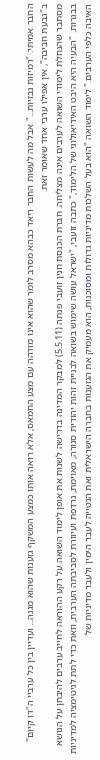החבר אמיתי: "רמיזות נבזיות..." אבל מה לעשות החבר ריאד כבהא מסרב לומר שהוא אינו מזדהה עם מצע החמאס, אלא רואה אותו כמצע המשקף גזענות שהוא מגנה... ועדיין בין כל ערביי ה"דו קיום" ב"גבעת חביבה", אין אפילו ערבי אחד שאומר זאת.
מסתבר שהנחלת לימודי השואה לערבים אינה מצליחה. חברת הכנסת חנין זועבי פנתה (5.5.11) למבקר המדינה בדרישה לשנות את אופן לימוד השואה על רקע ההוראה לחייב ערבים להיבחן על הנושא בבגרות. "הבעיה היא היבט האידיאולוגי של הלימוד," כתבה זועבי, "ישראל עושה שימוש בשואה לבניית זהות יהודית סגורה, מאוימת, נרדפת ועיוורת לסביבתה הערבית, וזאת כדי לתת לגיטימציה למדיניות האיבה כלפי הערבים." לימוד השואה "הוא בעל השלכות מדיניות גדולות ומסוכנות, הוא מעמיק את הגזענות בחברה הישראלית ואת הנטייה לעבר הימין ולעבר מדיניות של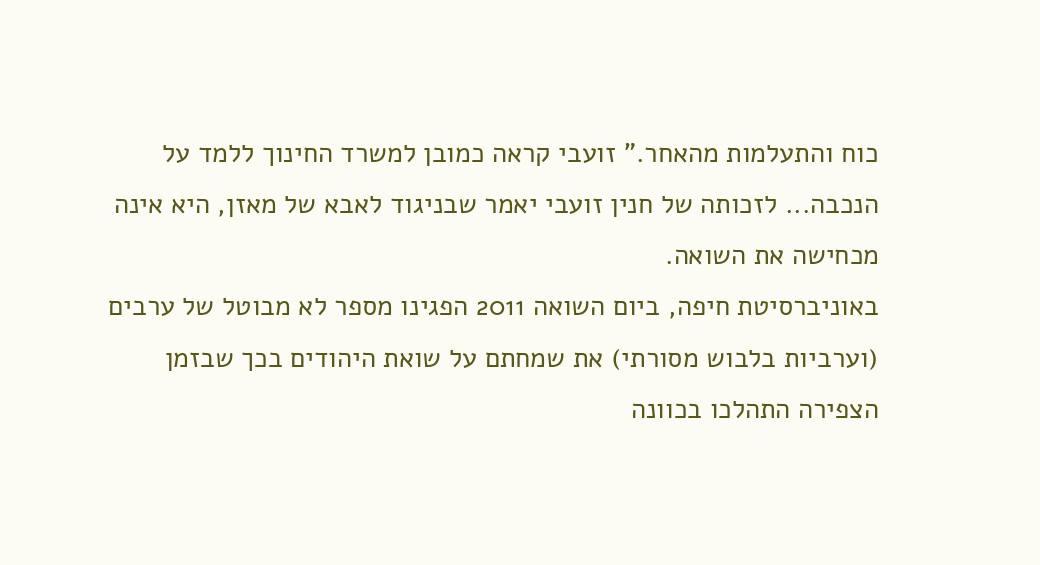כוח והתעלמות מהאחר." זועבי קראה כמובן למשרד החינוך ללמד על הנכבה... לזכותה של חנין זועבי יאמר שבניגוד לאבא של מאזן, היא אינה מכחישה את השואה.
באוניברסיטת חיפה, ביום השואה 2011 הפגינו מספר לא מבוטל של ערבים (וערביות בלבוש מסורתי) את שמחתם על שואת היהודים בכך שבזמן הצפירה התהלכו בכוונה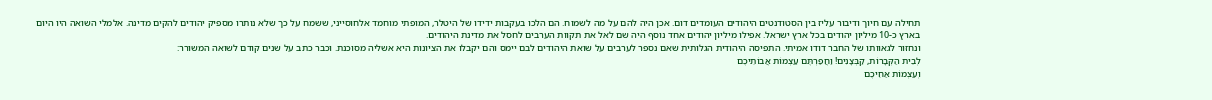תחילה עם חיוך ודיבור עליז בין הסטודנטים היהודים העומדים דום. אכן היה להם על מה לשמוח. הם הלכו בעקבות ידידו של היטלר, המופתי מוחמד אלחוסייני, ששמח על כך שלא נותרו מספיק יהודים להקים מדינה. אלמלי השואה היו היום בארץ כ-10 מיליון יהודים בכל ארץ ישראל. אפילו מיליון יהודים אחד נוסף היה שם לאל את תקוות הערבים לחסל את מדינת היהודים.
ונחזור לגאוותו של החבר דודו אמיתי. התפיסה היהודית הגלותית שאם נספר לערבים על שואת היהודים לבם יימס והם יקבלו את הציונות היא אשליה מסוכנת. וכבר כתב על שנים קודם לשואה המשורר:
לְבֵית הַקְּבָרוֹת, קַבְּצָנִים! וַחֲפַרְתֶּם עַצְמוֹת אֲבוֹתֵיכֶם
וְעַצְמוֹת אַחֵיכֶם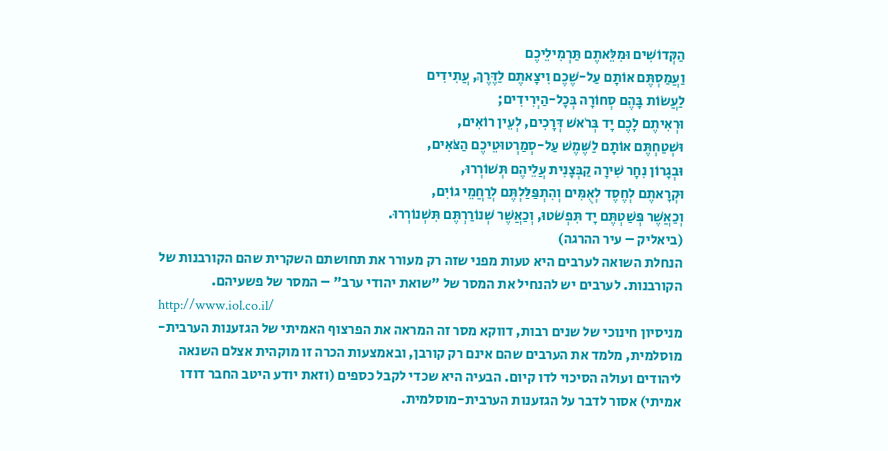הַקְּדוֹשִׁים וּמִלֵּאתֶם תַּרְמִילֵיכֶם
וַעֲמַסְתֶּם אוֹתָם עַל-שֶׁכֶם וִיצָאתֶם לַדֶּרֶךְ, עֲתִידִים
לַעֲשׂוֹת בָּהֶם סְחוֹרָה בְּכָל-הַיְרִידִים;
וּרְאִיתֶם לָכֶם יָד בְּרֹאשׁ דְּרָכִים, לְעֵין רוֹאִים,
וּשְׁטַחְתֶּם אוֹתָם לַשֶּׁמֶשׁ עַל-סְמַרְטוּטֵיכֶם הַצֹּאִים,
וּבְגָרוֹן נִחָר שִׁירָה קַבְּצָנִית עֲלֵיהֶם תְּשׁוֹרְרוּ,
וּקְרָאתֶם לְחֶסֶד לְאֻמִּים וְהִתְפַּלַּלְתֶּם לְרַחֲמֵי גוֹיִם,
וְכַאֲשֶׁר פְּשַׁטְתֶּם יָד תִּפְשֹׁטוּ, וְכַאֲשֶׁר שְׁנוֹרַרְתֶּם תִּשְׁנוֹרְרוּ.
(ביאליק – עיר ההרגה)
הנחלת השואה לערבים היא טעות מפני שזה רק מעורר את תחושתם השקרית שהם הקורבנות של הקורבנות. לערבים יש להנחיל את המסר של "שואת יהודי ערב" – המסר של פשעיהם.
http://www.iol.co.il/
מניסיון חינוכי של שנים רבות, דווקא מסר זה המראה את הפרצוף האמיתי של הגזענות הערבית-מוסלמית, מלמד את הערבים שהם אינם רק קורבן, ובאמצעות הכרה זו מוקהית אצלם השנאה ליהודים ועולה הסיכוי לדו קיום. הבעיה היא שכדי לקבל כספים (וזאת יודע היטב החבר דודו אמיתי) אסור לדבר על הגזענות הערבית-מוסלמית.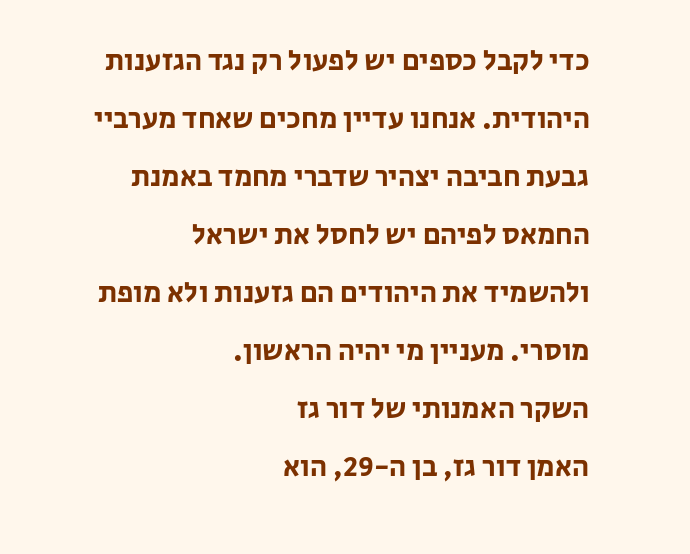כדי לקבל כספים יש לפעול רק נגד הגזענות היהודית. אנחנו עדיין מחכים שאחד מערביי גבעת חביבה יצהיר שדברי מחמד באמנת החמאס לפיהם יש לחסל את ישראל ולהשמיד את היהודים הם גזענות ולא מופת מוסרי. מעניין מי יהיה הראשון.
השקר האמנותי של דור גז
האמן דור גז, בן ה-29, הוא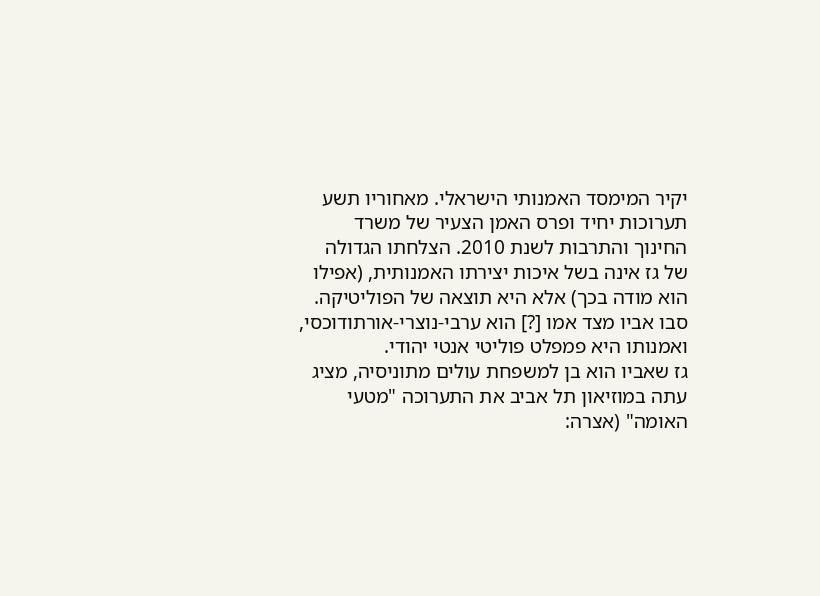יקיר המימסד האמנותי הישראלי. מאחוריו תשע תערוכות יחיד ופרס האמן הצעיר של משרד החינוך והתרבות לשנת 2010. הצלחתו הגדולה של גז אינה בשל איכות יצירתו האמנותית, (אפילו הוא מודה בכך) אלא היא תוצאה של הפוליטיקה. סבו אביו מצד אמו [?] הוא ערבי-נוצרי-אורתודוכסי, ואמנותו היא פמפלט פוליטי אנטי יהודי.
גז שאביו הוא בן למשפחת עולים מתוניסיה, מציג עתה במוזיאון תל אביב את התערוכה "מטעי האומה" (אצרה: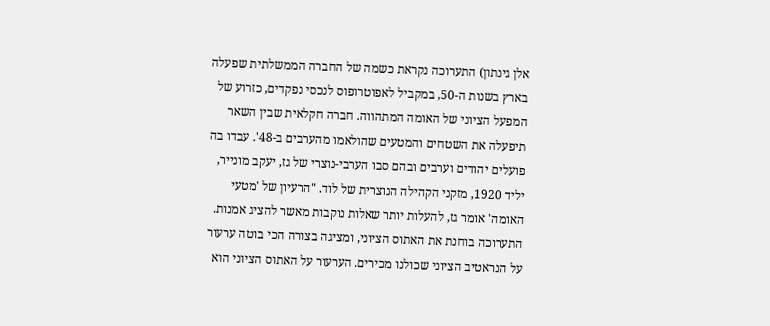אלן גינתון) התערוכה נקראת כשמה של החברה הממשלתית שפעלה בארץ בשנות ה-50, במקביל לאפוטרופוס לנכסי נפקדים, כזרוע של המפעל הציוני של האומה המתהווה. חברה חקלאית שבין השאר תיפעלה את השטחים והמטעים שהולאמו מהערבים ב-48'. עבדו בה פועלים יהודים וערבים ובהם סבו הערבי-נוצרי של גז, יעקב מונייר, יליד 1920, מזקני הקהילה הנוצרית של לוד. "הרעיון של 'מטעי האומה' אומר גז, להעלות יותר שאלות נוקבות מאשר להציג אמנות. התערוכה בוחנת את האתוס הציוני, ומציגה בצורה הכי בוטה ערעור על הנראטיב הציוני שכולנו מכירים. הערעור על האתוס הציוני הוא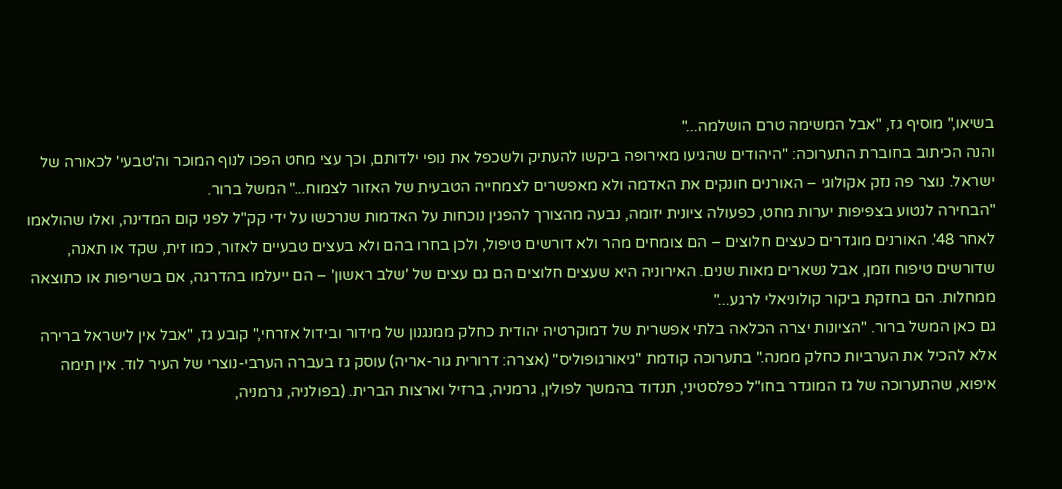בשיאו," מוסיף גז, "אבל המשימה טרם הושלמה..."
והנה הכיתוב בחוברת התערוכה: "היהודים שהגיעו מאירופה ביקשו להעתיק ולשכפל את נופי ילדותם, וכך עצי מחט הפכו לנוף המוכר וה'טבעי' לכאורה של ישראל. נוצר פה נזק אקולוגי – האורנים חונקים את האדמה ולא מאפשרים לצמחייה הטבעית של האזור לצמוח..." המשל ברור.
"הבחירה לנטוע בצפיפות יערות מחט, כפעולה ציונית יזומה, נבעה מהצורך להפגין נוכחות על האדמות שנרכשו על ידי קק"ל לפני קום המדינה, ואלו שהולאמו לאחר 48'. האורנים מוגדרים כעצים חלוצים – הם צומחים מהר ולא דורשים טיפול, ולכן בחרו בהם ולא בעצים טבעיים לאזור, כמו זית, שקד או תאנה, שדורשים טיפוח וזמן, אבל נשארים מאות שנים. האירוניה היא שעצים חלוצים הם גם עצים של 'שלב ראשון' – הם ייעלמו בהדרגה, אם בשריפות או כתוצאה ממחלות. הם בחזקת ביקור קולוניאלי לרגע..."
גם כאן המשל ברור. "הציונות יצרה הכלאה בלתי אפשרית של דמוקרטיה יהודית כחלק ממנגנון של מידור ובידול אזרחי," קובע גז, "אבל אין לישראל ברירה אלא להכיל את הערביות כחלק ממנה." בתערוכה קודמת "גיאורגופוליס" (אצרה: דרורית גור-אריה) עוסק גז בעברה הערבי-נוצרי של העיר לוד. אין תימה איפוא, שהתערוכה של גז המוגדר בחו"ל כפלסטיני, תנדוד בהמשך לפולין, גרמניה, ברזיל וארצות הברית. (בפולניה, גרמניה,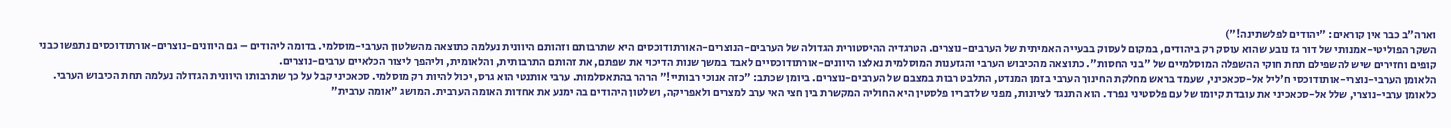וארה"ב כבר אין קוראים: "יהודים לפלשתינה!")
השקר הפוליטי-אמנותי של דור גז נובע שהוא עוסק רק ביהודים, במקום לעסוק בבעייה האמיתית של הערבים-נוצרים. הטרגדיה ההיסטורית הגדולה של הערבים-הנוצרים-האורתודוכסים היא שתרבותם וזהותם היוונית נעלמה כתוצאה מהשלטון הערבי-מוסלמי. בדומה ליהודים – גם היוונים-נוצרים-אורתודוכסים נתפשו כבני קופים וחזירים שיש להשפילם תחת חוקי ההשפלה המוסלמיים של "בני החסות". כתוצאה מהכיבוש הערבי והגזענות המוסלמית נאלצו היוונים-אורתודוכסיים לאבד במשך שנות הדיכוי את שפתם, את זהותם התרבותית, והלאומית, וליהפך ליצור הכלאיים ערבים-נוצרים.
הלאומן הערבי-נוצרי-אותודוכסי ח'ליל אל-סכאכיני, שעמד בראש מחלקת החינוך הערבי בזמן המנדט, התלבט רבות במצבם של הערבים-נוצרים. ביומן שכתב: "כזה אנוכי רבותיי!" הרהר בהתאסלמות. ערבי אותנטי הוא גרס, יכול להיות רק מוסלמי. סכאכיני קבל על כך שתרבותו היוונית הגדולה נעלמה תחת הכיבוש הערבי. כלאומן ערבי-נוצרי, שלל אל-סכאכיני את עובדת קיומו של עם פלסטיני נפרד. הוא התנגד לציונות, מפני שלדבריו פלסטין היא החוליה המקשרת בין חצי האי ערב למצרים ולאפריקה, ושלטון היהודים בה ימנע את אחדות האומה הערבית. המושג "אומה ערבית"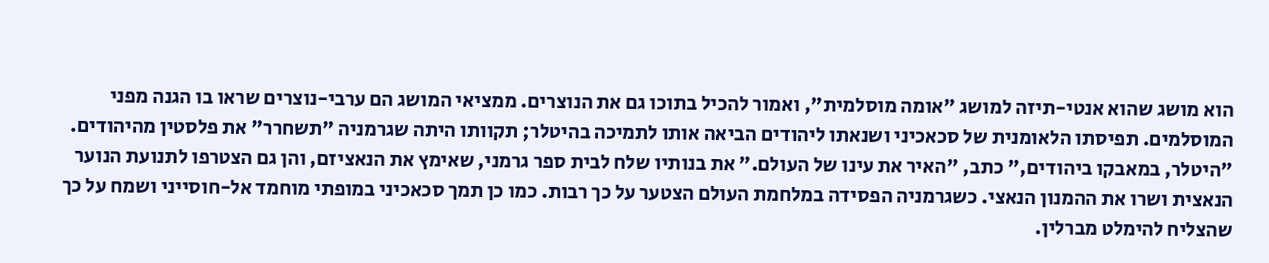הוא מושג שהוא אנטי-תיזה למושג "אומה מוסלמית", ואמור להכיל בתוכו גם את הנוצרים. ממציאי המושג הם ערבי-נוצרים שראו בו הגנה מפני המוסלמים. תפיסתו הלאומנית של סכאכיני ושנאתו ליהודים הביאה אותו לתמיכה בהיטלר; תקוותו היתה שגרמניה "תשחרר" את פלסטין מהיהודים. "היטלר, במאבקו ביהודים," כתב, "האיר את עינו של העולם." את בנותיו שלח לבית ספר גרמני, שאימץ את הנאציזם, והן גם הצטרפו לתנועת הנוער הנאצית ושרו את ההמנון הנאצי. כשגרמניה הפסידה במלחמת העולם הצטער על כך רבות. כמו כן תמך סכאכיני במופתי מוחמד אל-חוסייני ושמח על כך שהצליח להימלט מברלין.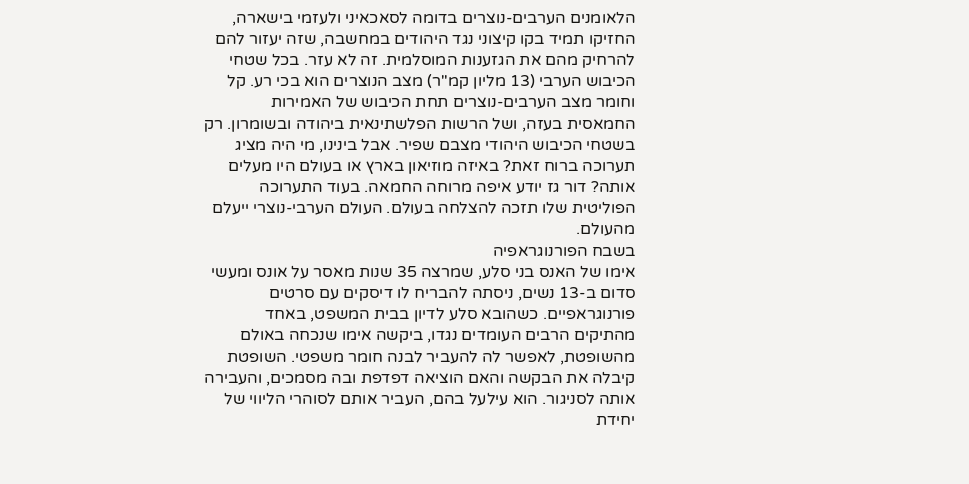הלאומנים הערבים-נוצרים בדומה לסאכאיני ולעזמי בישארה, החזיקו תמיד בקו קיצוני נגד היהודים במחשבה, שזה יעזור להם להרחיק מהם את הגזענות המוסלמית. זה לא עזר. בכל שטחי הכיבוש הערבי (13 מליון קמ"ר) מצב הנוצרים הוא בכי רע. קל וחומר מצב הערבים-נוצרים תחת הכיבוש של האמירות החמאסית בעזה, ושל הרשות הפלשתינאית ביהודה ובשומרון. רק בשטחי הכיבוש היהודי מצבם שפיר. אבל בינינו, מי היה מציג תערוכה ברוח זאת? באיזה מוזיאון בארץ או בעולם היו מעלים אותה? דור גז יודע איפה מרוחה החמאה. בעוד התערוכה הפוליטית שלו תזכה להצלחה בעולם. העולם הערבי-נוצרי ייעלם מהעולם.
בשבח הפורנוגראפיה
אימו של האנס בני סלע, שמרצה 35 שנות מאסר על אונס ומעשי סדום ב-13 נשים, ניסתה להבריח לו דיסקים עם סרטים פורנוגראפיים. כשהובא סלע לדיון בבית המשפט, באחד מהתיקים הרבים העומדים נגדו, ביקשה אימו שנכחה באולם מהשופטת, לאפשר לה להעביר לבנה חומר משפטי. השופטת קיבלה את הבקשה והאם הוציאה דפדפת ובה מסמכים, והעבירה אותה לסניגור. הוא עילעל בהם, העביר אותם לסוהרי הליווי של יחידת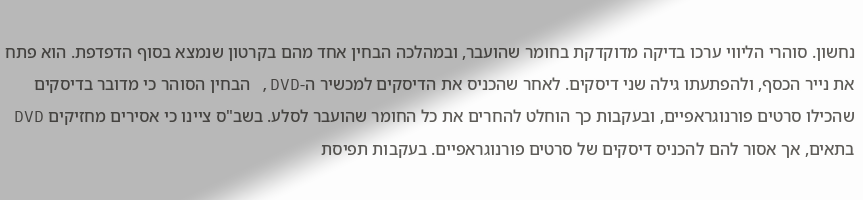נחשון. סוהרי הליווי ערכו בדיקה מדוקדקת בחומר שהועבר, ובמהלכה הבחין אחד מהם בקרטון שנמצא בסוף הדפדפת. הוא פתח את נייר הכסף, ולהפתעתו גילה שני דיסקים. לאחר שהכניס את הדיסקים למכשיר ה-DVD, הבחין הסוהר כי מדובר בדיסקים שהכילו סרטים פורנוגראפיים, ובעקבות כך הוחלט להחרים את כל החומר שהועבר לסלע. בשב"ס ציינו כי אסירים מחזיקים DVD בתאים, אך אסור להם להכניס דיסקים של סרטים פורנוגראפיים. בעקבות תפיסת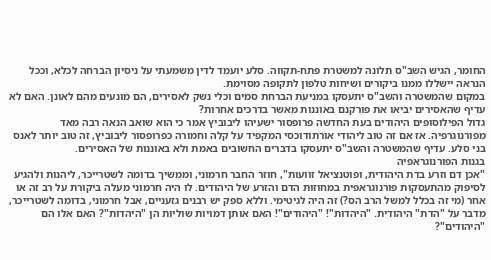החומר, הגיש השב"ס תלונה למשטרת פתח-תקווה. סלע יועמד לדין משמעתי על ניסיון הברחה לכלא, וככל הנראה יישללו ממנו ביקורים ושיחות טלפון לתקופה מסוימת.
במקום שהמשטרה והשב"ס יתעסקו במניעת הברחת סמים וכלי נשק לאסירים, הם מונעים מהם לאונן. האם לא עדיף שהאסירים יביאו את פורקנם באוננות מאשר בדרכים אחרות?
גדול הפילוסופים היהודים בעת החדשה פרופסור ישעיהו ליבוביץ אמר כי הוא שואב הנאה רבה מאד מפורנוגרפיה. אז אם זה טוב ליהודי אורתודוכסי המקפיד על קלה וחמורה כפרופסור ליבוביץ, זה טוב יותר לאנס בני סלע. עדיף שהמשטרה והשב"ס יתעסקו בדברים החשובים באמת ולא באוננות של האסירים.
בגנות הפורנוגראפיה
"אכן דם וזרע בדת היהודית, ופוטנציאל זוועות", חוזר החבר חרמוני, וממשיך בדומה לשטרייכר, ליהנות ולהגיע לסיפוק מהתעסקות פורנוגראפית במחוזות הדם והזרע של היהודים. לו היה חרמוני מעלה ביקורת על רב זה או אחר (מי זה בכלל למשל הרב הס?) זה היה לגיטימי. וללא ספק יש רבנים גזעניים, אבל חרמוני, בדומה לשטרייכר, מדבר על "הדת" היהודית. "היהדות"! "היהודים"! האם אותן דמויות שוליות הן "היהדות"? האם אלו הם "היהודים"?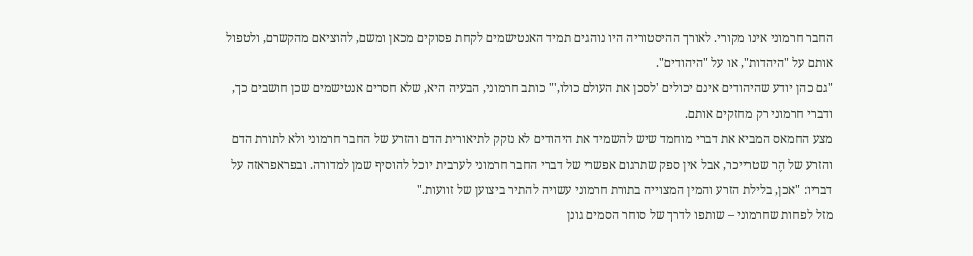החבר חרמוני אינו מקורי. לאורך ההיסטוריה היו נוהגים תמיד האנטישמים לקחת פסוקים מכאן ומשם, להוציאם מהקשרם, ולטפול אותם על "היהדות", או על "היהודים".
"גם כהן יודע שהיהודים אינם יכולים 'לסכן את העולם כולו,'" כותב חרמוני, הבעיה היא, שלא חסרים אנטישמים שכן חושבים כך, ודברי חרמוני רק מחזקים אותם.
מצע החמאס המביא את דברי מוחמד שיש להשמיד את היהודים לא נזקק לתיאורית הדם והזרע של החבר חרמוני ולא לתורת הדם והזרע של הֶר שטרייכר, אבל אין ספק שתרגום אפשרי של דברי החבר חרמוני לערבית יוכל להוסיף שמן למדורה. ובפראפראזה על דבריו: "אכן, בלילת הזרע והמין המצוייה בתורת חרמוני עשויה להתיר ביצוען של זוועות."
מזל לפחות שחרמוני – שותפו לדרך של סוחר הסמים גונן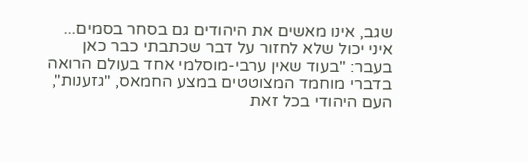שגב, אינו מאשים את היהודים גם בסחר בסמים... איני יכול שלא לחזור על דבר שכתבתי כבר כאן בעבר: "בעוד שאין ערבי-מוסלמי אחד בעולם הרואה בדברי מוחמד המצוטטים במצע החמאס, "גזענות", העם היהודי בכל זאת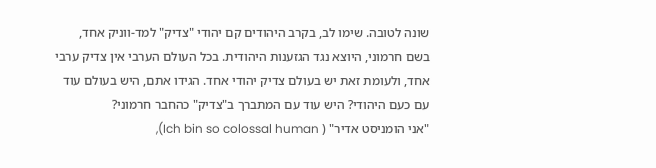שונה לטובה. שימו לב, בקרב היהודים קם יהודי "צדיק" למד-ווניק אחד, בשם חרמוני, היוצא נגד הגזענות היהודית. בכל העולם הערבי אין צדיק ערבי אחד, ולעומת זאת יש בעולם צדיק יהודי אחד. הגידו אתם, היש בעולם עוד עם כעם היהודי? היש עוד עם המתברך ב"צדיק" כהחבר חרמוני?
"אני הומניסט אדיר" ( Ich bin so colossal human),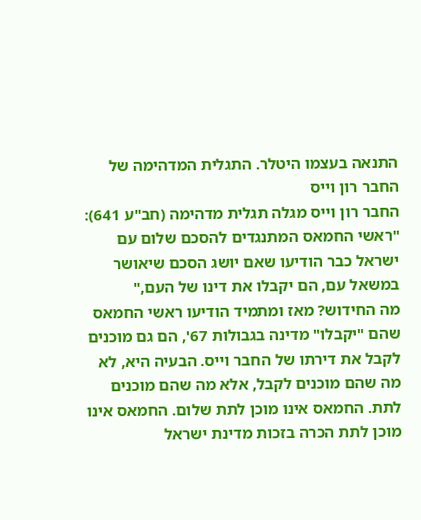התנאה בעצמו היטלר. התגלית המדהימה של החבר רון וייס
החבר רון וייס מגלה תגלית מדהימה (חב"ע 641): "ראשי החמאס המתנגדים להסכם שלום עם ישראל כבר הודיעו שאם יושג הסכם שיאושר במשאל עם, הם יקבלו את דינו של העם,"
מה החידוש? מאז ומתמיד הודיעו ראשי החמאס שהם "יקבלו" מדינה בגבולות 67', הם גם מוכנים לקבל את דירתו של החבר וייס. הבעיה היא, לא מה שהם מוכנים לקבל, אלא מה שהם מוכנים לתת. החמאס אינו מוכן לתת שלום. החמאס אינו מוכן לתת הכרה בזכות מדינת ישראל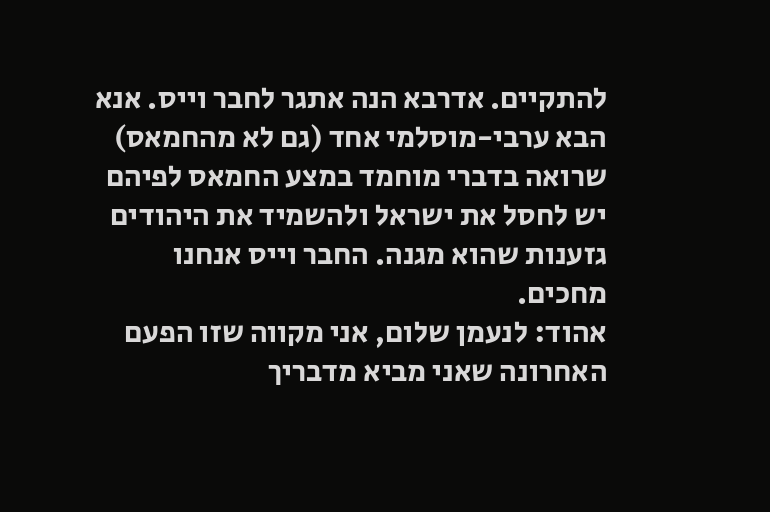להתקיים. אדרבא הנה אתגר לחבר וייס. אנא הבא ערבי-מוסלמי אחד (גם לא מהחמאס) שרואה בדברי מוחמד במצע החמאס לפיהם יש לחסל את ישראל ולהשמיד את היהודים גזענות שהוא מגנה. החבר וייס אנחנו מחכים.
אהוד: לנעמן שלום, אני מקווה שזו הפעם האחרונה שאני מביא מדבריך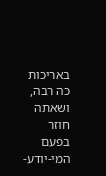באריכות כה רבה, ושאתה חוזר בפעם המי-יודע-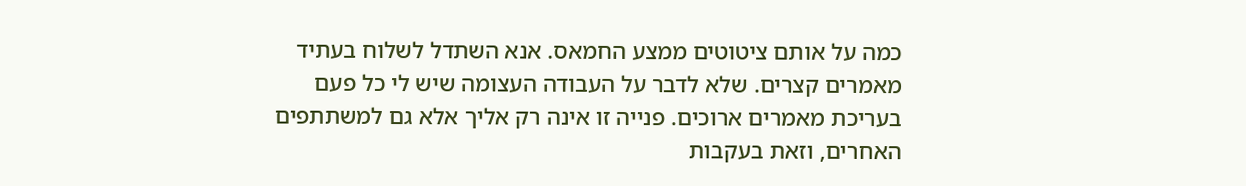כמה על אותם ציטוטים ממצע החמאס. אנא השתדל לשלוח בעתיד מאמרים קצרים. שלא לדבר על העבודה העצומה שיש לי כל פעם בעריכת מאמרים ארוכים. פנייה זו אינה רק אליך אלא גם למשתתפים האחרים, וזאת בעקבות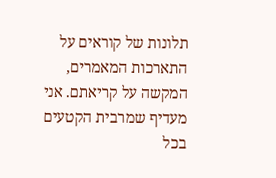תלונות של קוראים על התארכות המאמרים, המקשה על קריאתם. אני מעדיף שמרבית הקטעים בכל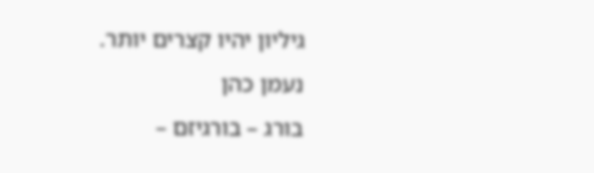גיליון יהיו קצרים יותר.
נעמן כהן
בורג – בורגיזם –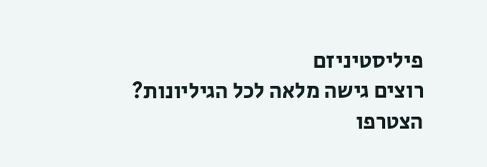פיליסטיניזם
רוצים גישה מלאה לכל הגיליונות?
הצטרפו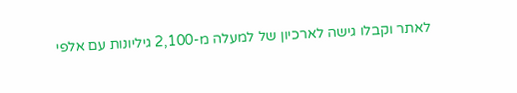לאתר וקבלו גישה לארכיון של למעלה מ-2,100 גיליונות עם אלפי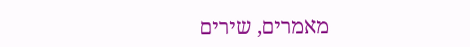מאמרים, שירים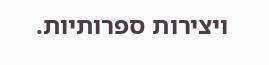ויצירות ספרותיות.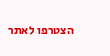הצטרפו לאתר